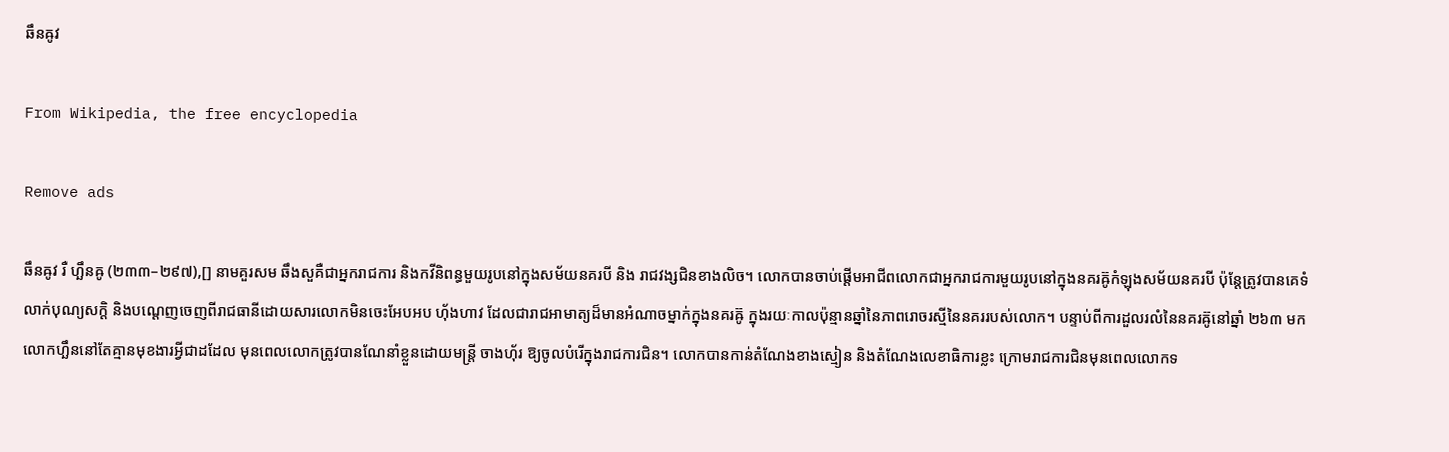ឆឹនឝូវ

From Wikipedia, the free encyclopedia

Remove ads

ឆឹនឝូវ រឺ ហ្ឆឹនឝូ (២៣៣–២៩៧),[] នាមគួរសម ឆឹងសួគឺជាអ្នករាជការ និងកវីនិពន្ធមួយរូបនៅក្នុងសម័យនគរបី និង រាជវង្សជិនខាងលិច។ លោកបានចាប់ផ្ដើមអាជីពលោកជាអ្នករាជការមួយរូបនៅក្នុងនគរឝ៊ូកំឡុងសម័យនគរបី ប៉ុន្តែត្រូវបានគេទំលាក់បុណ្យសក្ដិ និងបណ្ដេញចេញពីរាជធានីដោយសារលោកមិនចេះអែបអប ហ៊័ងហាវ ដែលជារាជអាមាត្យដ៏មានអំណាចម្នាក់ក្នុងនគរឝ៊ូ ក្នុងរយៈកាលប៉ុន្មានឆ្នាំនៃភាពរោចរស្មីនៃនគររបស់លោក។ បន្ទាប់ពីការដួលរលំនៃនគរឝ៊ូនៅឆ្នាំ ២៦៣ មក លោកហ្ឆឹននៅតែគ្មានមុខងារអ្វីជាដដែល មុនពេលលោកត្រូវបានណែនាំខ្លួនដោយមន្ត្រី ចាងហ៊័រ ឱ្យចូលបំរើក្នុងរាជការជិន។ លោកបានកាន់តំណែងខាងស្មៀន និងតំណែងលេខាធិការខ្លះ ក្រោមរាជការជិនមុនពេលលោកទ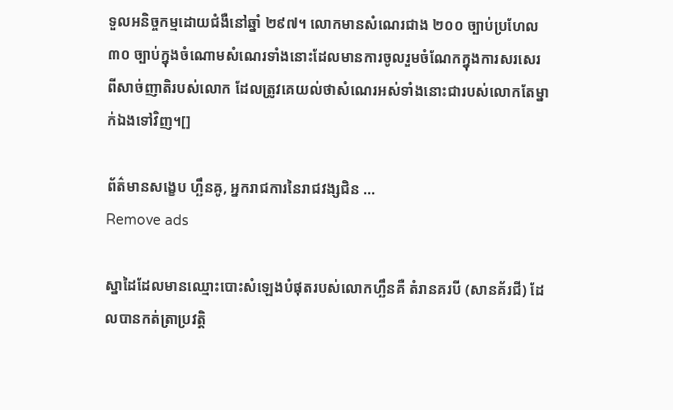ទួលអនិច្ចកម្មដោយជំងឺនៅឆ្នាំ ២៩៧។ លោកមានសំណេរជាង ២០០ ច្បាប់ប្រហែល ៣០ ច្បាប់ក្នុងចំណោមសំណេរទាំងនោះដែលមានការចូលរួមចំណែកក្នុងការសរសេរពីសាច់ញាតិរបស់លោក ដែលត្រូវគេយល់ថាសំណេរអស់ទាំងនោះជារបស់លោកតែម្នាក់ឯងទៅវិញ។[]

ព័ត៌មានសង្ខេប ហ្ឆឹនឝូ, អ្នករាជការនៃរាជវង្សជិន ...
Remove ads

ស្នាដៃដែលមានឈ្មោះបោះសំឡេងបំផុតរបស់លោកហ្ឆឹនគឺ តំរានគរបី (សានគ័រជី) ដែលបានកត់ត្រាប្រវត្តិ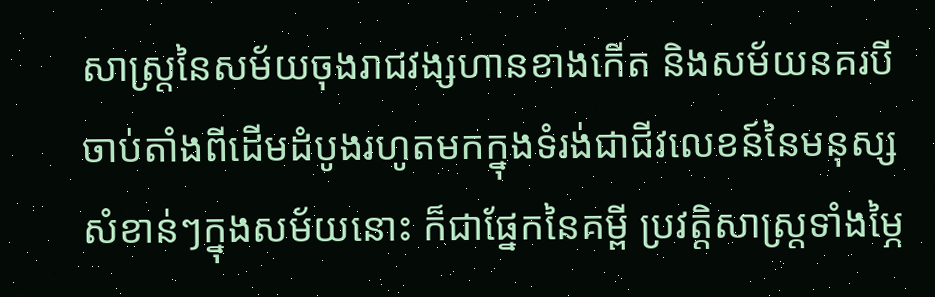សាស្ត្រនៃសម័យចុងរាជវង្សហានខាងកើត និងសម័យនគរបីចាប់តាំងពីដើមដំបូងរហូតមកក្នុងទំរង់ជាជីវលេខន៍នៃមនុស្សសំខាន់ៗក្នុងសម័យនោះ ក៏ជាផ្នែកនៃគម្ពី ប្រវត្តិសាស្ត្រទាំងម្ភៃ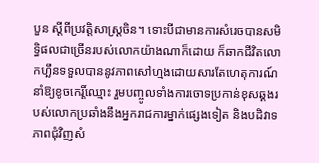បួន ស្ដីពីប្រវត្តិសាស្ត្រចិន។ ទោះបីជាមានការសំរេចបានសមិទ្ធិផលជាច្រើនរបស់លោកយ៉ាងណាក៏ដោយ ក៏ឆាកជីវិតលោកហ្ឆឹនទទួលបាននូវភាពសៅហ្មងដោយសារតែហេតុការណ៍នាំឱ្យខូចកេរ្តិ៍ឈ្មោះ រួមបញ្ចូលទាំងការចោទប្រកាន់ខុសឆ្គងរបស់លោកប្រឆាំងនឹងអ្នករាជការម្នាក់ផ្សេងទៀត និងបដិវាទភាពជុំវិញសំ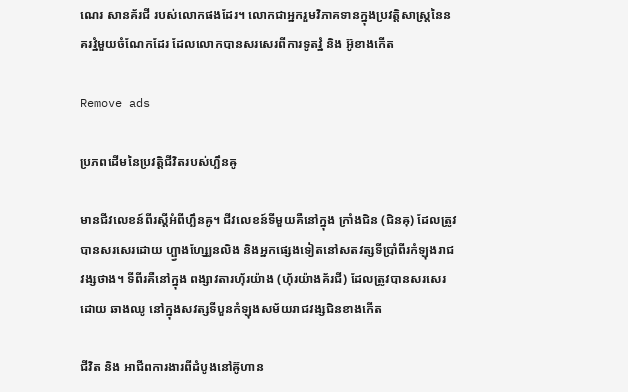ណេរ សានគ័រជី របស់លោកផងដែរ។ លោកជាអ្នករួមវិភាគទានក្នុងប្រវត្តិសាស្ត្រនៃនគរវ្នំមួយចំណែកដែរ ដែលលោកបានសរសេរពីការទូតវ្នំ និង អ៊ូខាងកើត

Remove ads

ប្រភពដើមនៃប្រវត្តិជីវិតរបស់ហ្ឆឹនឝូ

មានជីវលេខន៍ពីរស្ដីអំពីហ្ឆឹនឝូ។ ជីវលេខន៍ទីមួយគឺនៅក្នុង ក្រាំងជិន (ជិនឝុ) ដែលត្រូវបានសរសេរដោយ ហ្ផ្វាងហ្ស្ឈែនលិង និងអ្នកផ្សេងទៀតនៅសតវត្សទីប្រាំពីរកំឡុងរាជវង្សថាង។ ទីពីរគឺនៅក្នុង ពង្សាវតារហ៊័រយ៉ាង (ហ៊័រយ៉ាងគ័រជី) ដែលត្រូវបានសរសេរដោយ ឆាងឈូ នៅក្នុងសវត្សទីបួនកំឡុងសម័យរាជវង្សជិនខាងកើត

ជីវិត និង អាជីពការងារពីដំបូងនៅឝ៊ូហាន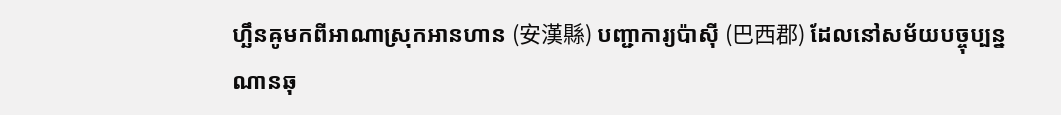ហ្ឆឹនឝូមកពីអាណាស្រុកអានហាន (安漢縣) បញ្ជាការ្យប៉ាស៊ី (巴西郡) ដែលនៅសម័យបច្ចុប្បន្នណានឆុ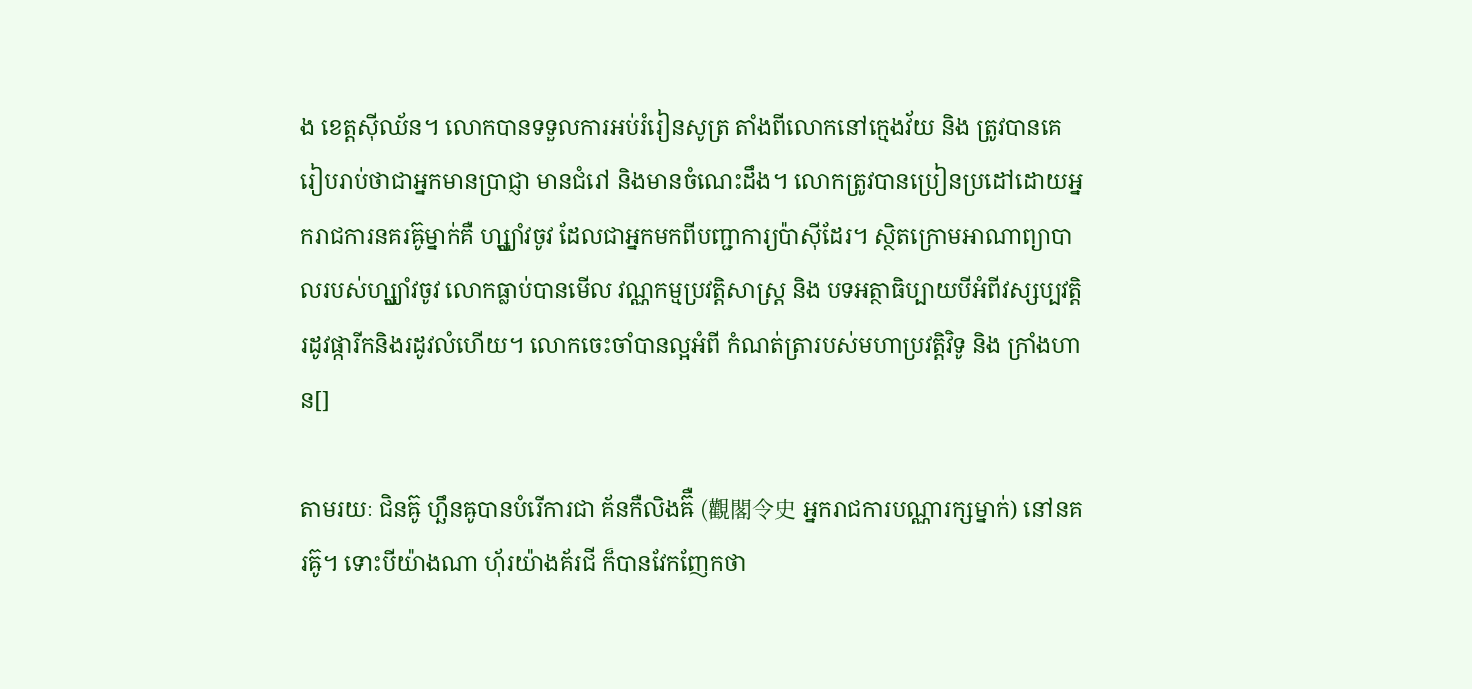ង ខេត្តស៊ីឈ័ន។ លោកបានទទួលការអប់រំរៀនសូត្រ តាំងពីលោកនៅក្មេងវ័យ និង ត្រូវបានគេរៀបរាប់ថាជាអ្នកមានប្រាជ្ញា មានជំរៅ និងមានចំណេះដឹង។ លោកត្រូវបានប្រៀនប្រដៅដោយអ្នករាជការនគរឝ៊ូម្នាក់គឺ ហ្ស្ឈាំវចូវ ដែលជាអ្នកមកពីបញ្ជាការ្យប៉ាស៊ីដែរ។ ស្ថិតក្រោមអាណាព្យាបាលរបស់ហ្ស្ឈាំវចូវ លោកធ្លាប់បានមើល វណ្ណកម្មប្រវត្តិសាស្ត្រ និង បទអត្ថាធិប្បាយបីអំពីវស្សប្បវត្តិរដូវផ្ការីកនិងរដូវលំហើយ។ លោកចេះចាំបានល្អអំពី កំណត់ត្រារបស់មហាប្រវត្តិវិទូ និង ក្រាំងហាន[]

តាមរយៈ ជិនឝ៊ូ ហ្ឆឹនឝូបានបំរើការជា គ័នកឺលិងឝ៊ឺ (觀閣令史 អ្នករាជការបណ្ណារក្សម្នាក់) នៅនគរឝ៊ូ។ ទោះបីយ៉ាងណា ហ៊័រយ៉ាងគ័រជី ក៏បានវែកញែកថា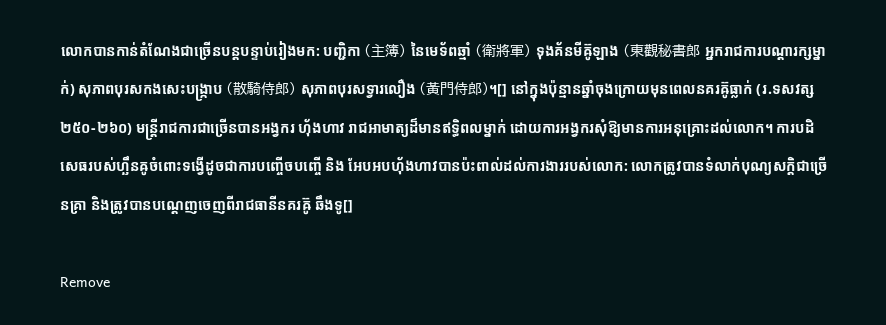លោកបានកាន់តំណែងជាច្រើនបន្តបន្ទាប់រៀងមក: បញ្ជិកា (主簿) នៃមេទ័ពឆ្មាំ (衛將軍) ទុងគ័នមីឝ៊ូឡាង (東觀秘書郎 អ្នករាជការបណ្ដារក្សម្នាក់) សុភាពបុរសកងសេះបង្ក្រាប (散騎侍郎) សុភាពបុរសទ្វារលឿង (黃門侍郎)។[] នៅក្នុងប៉ុន្មានឆ្នាំចុងក្រោយមុនពេលនគរឝ៊ូធ្លាក់ (រ.ទសវត្ស ២៥០-២៦០) មន្ត្រីរាជការជាច្រើនបានអង្វករ ហ៊័ងហាវ រាជអាមាត្យដ៏មានឥទ្ធិពលម្នាក់ ដោយការអង្វករសុំឱ្យមានការអនុគ្រោះដល់លោក។ ការបដិសេធរបស់ហ្ឆឹនឝូចំពោះទង្វើដូចជាការបញ្ចើចបញ្ចើ និង អែបអបហ៊័ងហាវបានប៉ះពាល់ដល់ការងាររបស់លោក: លោកត្រូវបានទំលាក់បុណ្យសក្ដិជាច្រើនគ្រា និងត្រូវបានបណ្ដេញចេញពីរាជធានីនគរឝ៊ូ ឆឹងទូ[]

Remove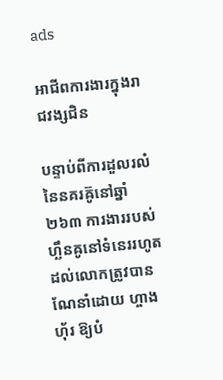ads

អាជីពការងារក្នុងរាជវង្សជិន

បន្ទាប់ពីការដួលរលំនៃនគរឝ៊ូនៅឆ្នាំ ២៦៣ ការងាររបស់ហ្ឆឹនឝូនៅទំនេររហូតដល់លោកត្រូវបានណែនាំដោយ ហ្ចាងហ៊័រ ឱ្យបំ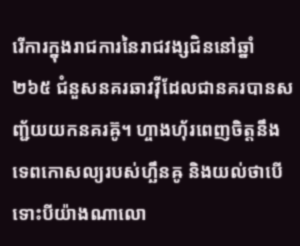រើការក្នុងរាជការនៃរាជវង្សជិននៅឆ្នាំ ២៦៥ ជំនួសនគរឆាវវ៉ីដែលជានគរបានសញ្ជ័យយកនគរឝ៊ូ។ ហ្ចាងហ៊័រពេញចិត្តនឹងទេពកោសល្យរបស់ហ្ឆឹនឝូ និងយល់ថាបើទោះបីយ៉ាងណាលោ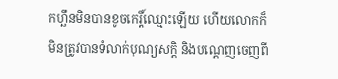កហ្ឆឹនមិនបានខូចកេរ្តិ៍ឈ្មោះឡើយ ហើយលោកក៏មិនត្រូវបានទំលាក់បុណ្យសក្ដិ និងបណ្ដេញចេញពី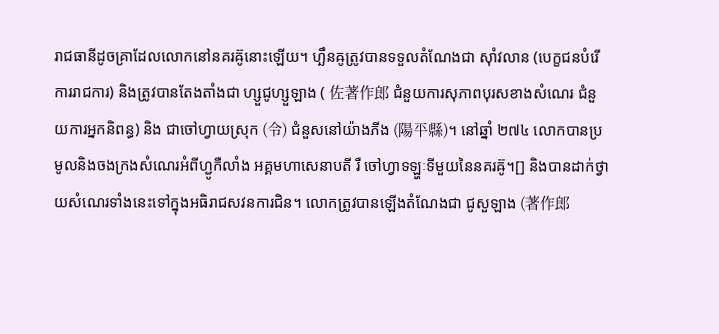រាជធានីដូចគ្រាដែលលោកនៅនគរឝ៊ូនោះឡើយ។ ហ្ឆឹនឝូត្រូវបានទទួលតំណែងជា ស៊ាំវលាន (បេក្ខជនបំរើការរាជការ) និងត្រូវបានតែងតាំងជា ហ្សួជូហ្សួឡាង ( 佐著作郎 ជំនួយការសុភាពបុរសខាងសំណេរ ជំនួយការអ្នកនិពន្ធ) និង ជាចៅហ្វាយស្រុក (令) ជំនួសនៅយ៉ាងភីង (陽平縣)។ នៅឆ្នាំ ២៧៤ លោកបានប្រមូលនិងចងក្រងសំណេរអំពីហ្ជូកឺលាំង អគ្គមហាសេនាបតី រឺ ចៅហ្វាទឡ្ហៈទីមួយនៃនគរឝ៊ូ។[] និងបានដាក់ថ្វាយសំណេរទាំងនេះទៅក្នុងអធិរាជសវនការជិន។ លោកត្រូវបានឡើងតំណែងជា ជូសួឡាង (著作郎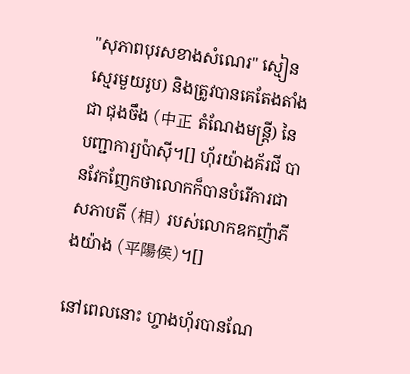"សុភាពបុរសខាងសំណេរ" ស្មៀនស្មេរមួយរូប) និងត្រូវបានគេតែងតាំងជា ជុងចឹង (中正 តំណែងមន្ត្រី) នៃបញ្ជាការ្យប៉ាស៊ី។[] ហ៊័រយ៉ាងគ័រជី បានវែកញែកថាលោកក៏បានបំរើការជាសភាបតី (相) របស់លោកឧកញ៉ាភីងយ៉ាង (平陽侯)។[]

នៅពេលនោះ ហ្ចាងហ៊័របានណែ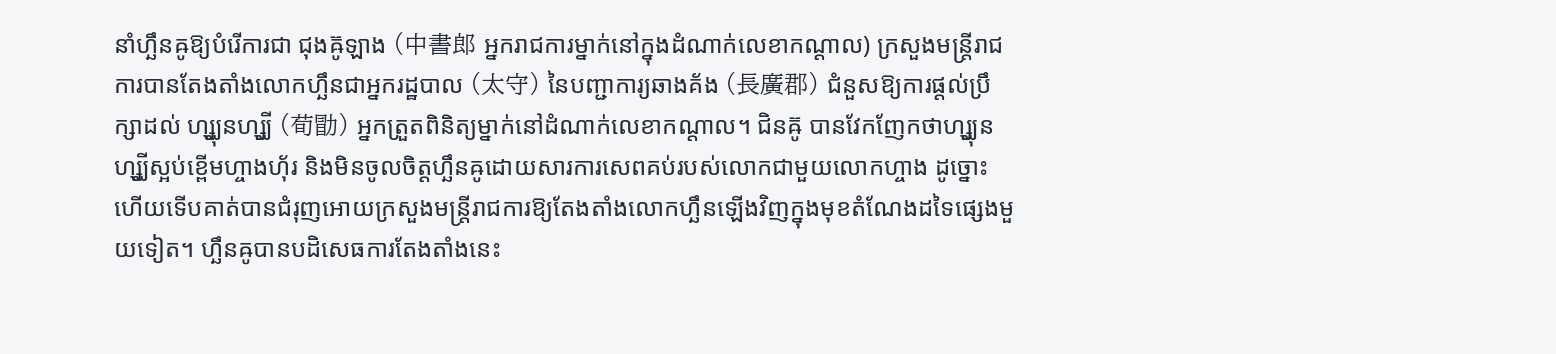នាំហ្ឆឹនឝូឱ្យបំរើការជា ជុងឝ៊ូឡាង (中書郎 អ្នករាជការម្នាក់នៅក្នុងដំណាក់លេខាកណ្ដាល) ក្រសួងមន្ត្រីរាជការបានតែងតាំងលោកហ្ឆឹនជាអ្នករដ្ឋបាល (太守) នៃបញ្ជាការ្យឆាងគ័ង (長廣郡) ជំនួសឱ្យការផ្ដល់ប្រឹក្សាដល់ ហ្ស្ឈុនហ្ស្ឈី (荀勖) អ្នកត្រួតពិនិត្យម្នាក់នៅដំណាក់លេខាកណ្ដាល។ ជិនឝ៊ូ បានវែកញែកថាហ្ស្ឈុនហ្ស្ឈីស្អប់ខ្ពើមហ្ចាងហ៊័រ និងមិនចូលចិត្តហ្ឆឹនឝូដោយសារការសេពគប់របស់លោកជាមួយលោកហ្ចាង ដូច្នោះហើយទើបគាត់បានជំរុញអោយក្រសួងមន្ត្រីរាជការឱ្យតែងតាំងលោកហ្ឆឹនឡើងវិញក្នុងមុខតំណែងដទៃផ្សេងមួយទៀត។ ហ្ឆឹនឝូបានបដិសេធការតែងតាំងនេះ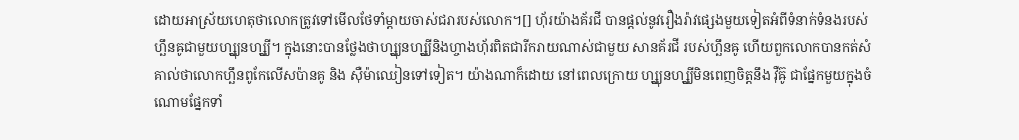ដោយអាស្រ័យហេតុថាលោកត្រូវទៅមើលថែទាំម្ដាយចាស់ជរារបស់លោក។[] ហ៊័រយ៉ាងគ័រជី បានផ្ដល់នូវរឿងរ៉ាវផ្សេងមួយទៀតអំពីទំនាក់ទំនងរបស់ហ្ឆឹនឝូជាមួយហ្ស្ឈុនហ្ស្ឈី។ ក្នុងនោះបានថ្លែងថាហ្ស្ឈុនហ្ស្ឈីនិងហ្ចាងហ៊័រពិតជារីករាយណាស់ជាមួយ សានគ័រជី របស់ហ្ឆឹនឝូ ហើយពួកលោកបានកត់សំគាល់ថាលោកហ្ឆឹនពូកែលើសប៉ានគូ និង ស៊ឺម៉ាឈៀនទៅទៀត។ យ៉ាងណាក៏ដោយ នៅពេលក្រោយ ហ្ស្ឈុនហ្ស្ឈីមិនពេញចិត្តនឹង វ៉ឺឝ៊ូ ជាផ្នែកមួយក្នុងចំណោមផ្នែកទាំ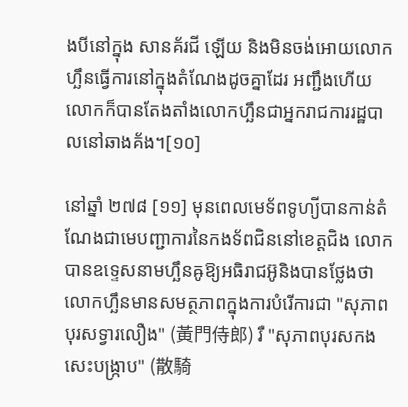ងបីនៅក្នុង សានគ័រជី ឡើយ និងមិនចង់អោយលោកហ្ឆឹនធ្វើការនៅក្នុងតំណែងដូចគ្នាដែរ អញ្ជឹងហើយលោកក៏បានតែងតាំងលោកហ្ឆឹនជាអ្នករាជការរដ្ឋបាលនៅឆាងគ័ង។[១០]

នៅឆ្នាំ ២៧៨ [១១] មុនពេលមេទ័ពទូហ្យីបានកាន់តំណែងជាមេបញ្ជាការនៃកងទ័ពជិននៅខេត្តជិង លោកបានឧទ្ទេសនាមហ្ឆឹនឝូឱ្យអធិរាជអ៊ូនិងបានថ្លែងថាលោកហ្ឆឹនមានសមត្ថភាពក្នុងការបំរើការជា "សុភាពបុរសទ្វារលឿង" (黃門侍郎) រឺ "សុភាពបុរសកងសេះបង្ក្រាប" (散騎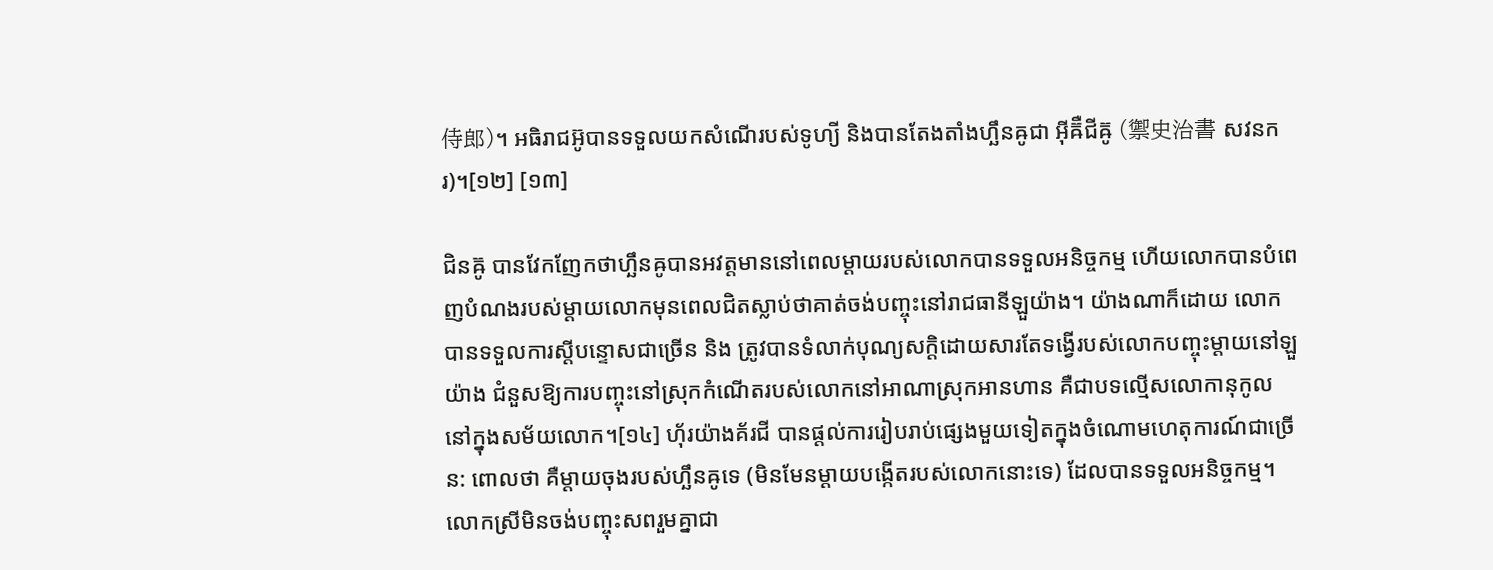侍郎)។ អធិរាជអ៊ូបានទទួលយកសំណើរបស់ទូហ្យី និងបានតែងតាំងហ្ឆឹនឝូជា អ៊ីឝ៊ឺជីឝ៊ូ (禦史治書 សវនករ)។[១២] [១៣]

ជិនឝ៊ូ បានវែកញែកថាហ្ឆឹនឝូបានអវត្តមាននៅពេលម្ដាយរបស់លោកបានទទួលអនិច្ចកម្ម ហើយលោកបានបំពេញបំណងរបស់ម្ដាយលោកមុនពេលជិតស្លាប់ថាគាត់ចង់បញ្ចុះនៅរាជធានីឡួយ៉ាង។ យ៉ាងណាក៏ដោយ លោកបានទទួលការស្ដីបន្ទោសជាច្រើន និង ត្រូវបានទំលាក់បុណ្យសក្ដិដោយសារតែទង្វើរបស់លោកបញ្ចុះម្ដាយនៅឡួយ៉ាង ជំនួសឱ្យការបញ្ចុះនៅស្រុកកំណើតរបស់លោកនៅអាណាស្រុកអានហាន គឺជាបទល្មើសលោកានុកូលនៅក្នុងសម័យលោក។[១៤] ហ៊័រយ៉ាងគ័រជី បានផ្ដល់ការរៀបរាប់ផ្សេងមួយទៀតក្នុងចំណោមហេតុការណ៍ជាច្រើន: ពោលថា គឺម្ដាយចុងរបស់ហ្ឆឹនឝូទេ (មិនមែនម្ដាយបង្កើតរបស់លោកនោះទេ) ដែលបានទទួលអនិច្ចកម្ម។ លោកស្រីមិនចង់បញ្ចុះសពរួមគ្នាជា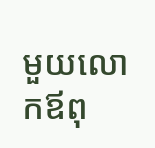មួយលោកឪពុ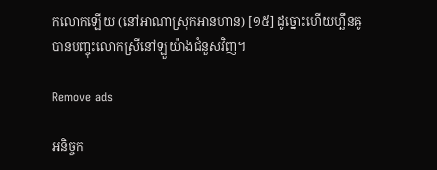កលោកឡើយ (នៅអាណាស្រុកអានហាន) [១៥] ដូច្នោះហើយហ្ឆឹនឝូបានបញ្ចុះលោកស្រីនៅឡួយ៉ាងជំនួសវិញ។

Remove ads

អនិច្ចក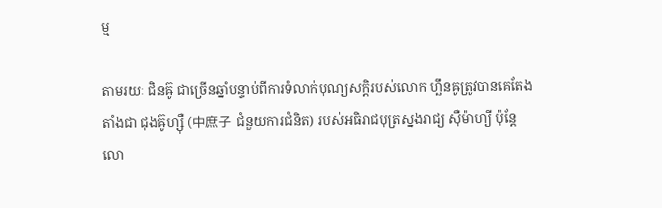ម្ម

តាមរយៈ ជិនឝ៊ូ ជាច្រើនឆ្នាំបន្ទាប់ពីការទំលាក់បុណ្យសក្ដិរបស់លោក ហ្ឆឹនឝូត្រូវបានគេតែងតាំងជា ជុងឝ៊ូហ្ស៊ឺ (中庶子 ជំនួយការជំនិត) របស់អធិរាជបុត្រស្នងរាជ្យ ស៊ឺម៉ាហ្យី ប៉ុន្តែលោ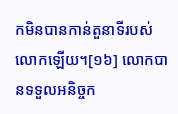កមិនបានកាន់តួនាទីរបស់លោកឡើយ។[១៦] លោកបានទទួលអនិច្ចក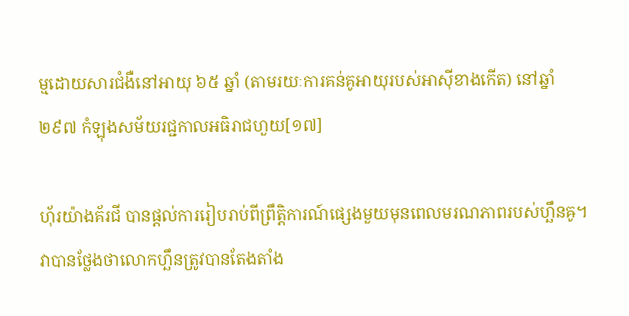ម្មដោយសារជំងឺនៅអាយុ ៦៥ ឆ្នាំ (តាមរយៈការគន់គូអាយុរបស់អាស៊ីខាងកើត) នៅឆ្នាំ ២៩៧ កំឡុងសម័យរជ្ជកាលអធិរាជហួយ[១៧]

ហ៊័រយ៉ាងគ័រជី បានផ្ដល់ការរៀបរាប់ពីព្រឹត្តិការណ៍ផ្សេងមួយមុនពេលមរណភាពរបស់ហ្ឆឹនឝូ។ វាបានថ្លែងថាលោកហ្ឆឹនត្រូវបានតែងតាំង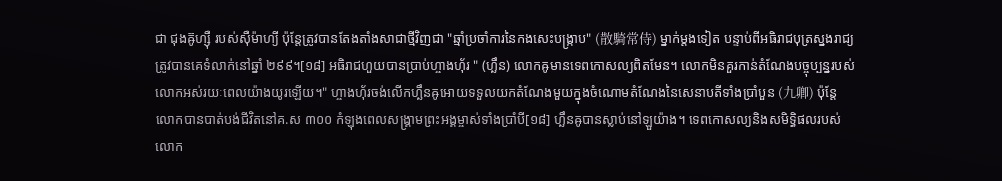ជា ជុងឝ៊ូហ្ស៊ឺ របស់ស៊ឺម៉ាហ្យី ប៉ុន្តែត្រូវបានតែងតាំងសាជាថ្មីវិញជា "ឆ្មាំប្រចាំការនៃកងសេះបង្ក្រាប" (散騎常侍) ម្នាក់ម្ដងទៀត បន្ទាប់ពីអធិរាជបុត្រស្នងរាជ្យត្រូវបានគេទំលាក់នៅឆ្នាំ ២៩៩។[១៨] អធិរាជហួយបានប្រាប់ហ្ចាងហ៊័រ " (ហ្ឆឹន) លោកឝូមានទេពកោសល្យពិតមែន។ លោកមិនគួរកាន់តំណែងបច្ចុប្បន្នរបស់លោកអស់រយៈពេលយ៉ាងយូរឡើយ។" ហ្ចាងហ៊័រចង់លើកហ្ឆឹនឝូអោយទទួលយកតំណែងមួយក្នុងចំណោមតំណែងនៃសេនាបតីទាំងប្រាំបួន (九卿) ប៉ុន្តែលោកបានបាត់បង់ជីវិតនៅគ.ស ៣០០ កំឡុងពេលសង្គ្រាមព្រះអង្គម្ចាស់ទាំងប្រាំបី[១៨] ហ្ឆឹនឝូបានស្លាប់នៅឡួយ៉ាង។ ទេពកោសល្យនិងសមិទ្ធិផលរបស់លោក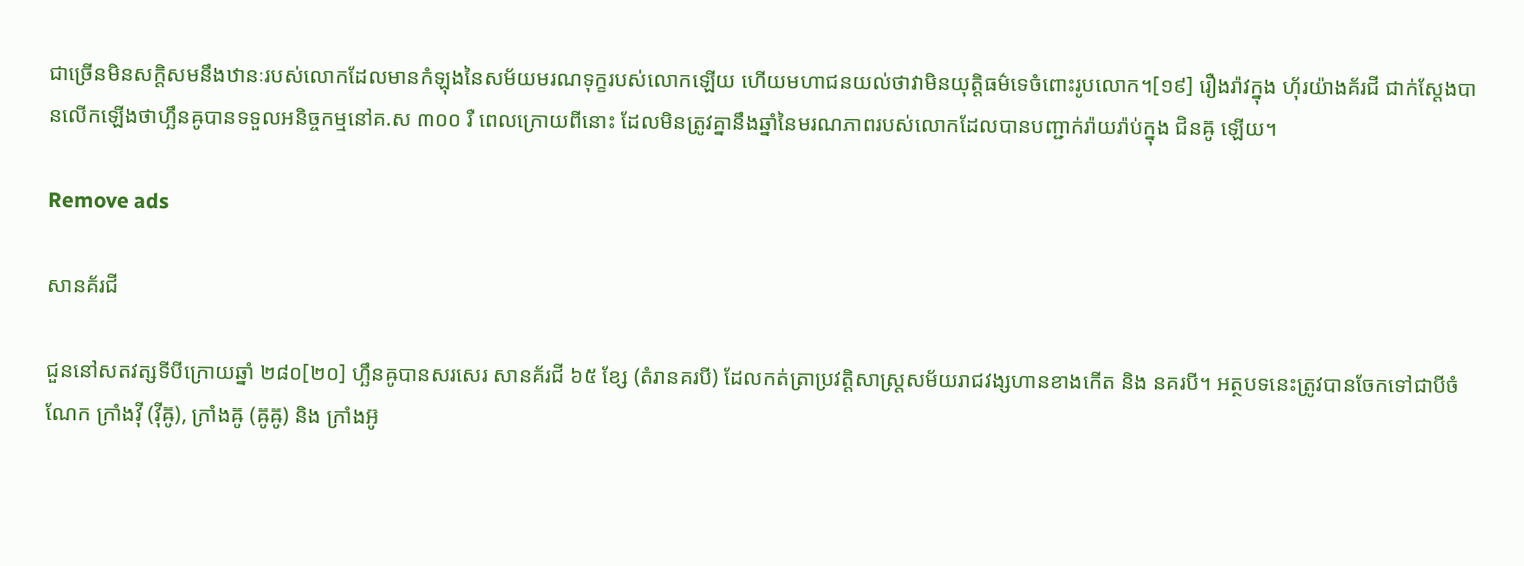ជាច្រើនមិនសក្ដិសមនឹងឋានៈរបស់លោកដែលមានកំឡុងនៃសម័យមរណទុក្ខរបស់លោកឡើយ ហើយមហាជនយល់ថាវាមិនយុត្តិធម៌ទេចំពោះរូបលោក។[១៩] រឿងរ៉ាវក្នុង ហ៊័រយ៉ាងគ័រជី ជាក់ស្ដែងបានលើកឡើងថាហ្ឆឹនឝូបានទទួលអនិច្ចកម្មនៅគ.ស ៣០០ រឺ ពេលក្រោយពីនោះ ដែលមិនត្រូវគ្នានឹងឆ្នាំនៃមរណភាពរបស់លោកដែលបានបញ្ជាក់រ៉ាយរ៉ាប់ក្នុង ជិនឝ៊ូ ឡើយ។

Remove ads

សានគ័រជី

ជួននៅសតវត្សទីបីក្រោយឆ្នាំ ២៨០[២០] ហ្ឆឹនឝូបានសរសេរ សានគ័រជី ៦៥ ខ្សែ (តំរានគរបី) ដែលកត់ត្រាប្រវត្តិសាស្ត្រសម័យរាជវង្សហានខាងកើត និង នគរបី។ អត្ថបទនេះត្រូវបានចែកទៅជាបីចំណែក ក្រាំងវ៉ី (វ៉ីឝ៊ូ), ក្រាំងឝ៊ូ (ឝ៊ូឝ៊ូ) និង ក្រាំងអ៊ូ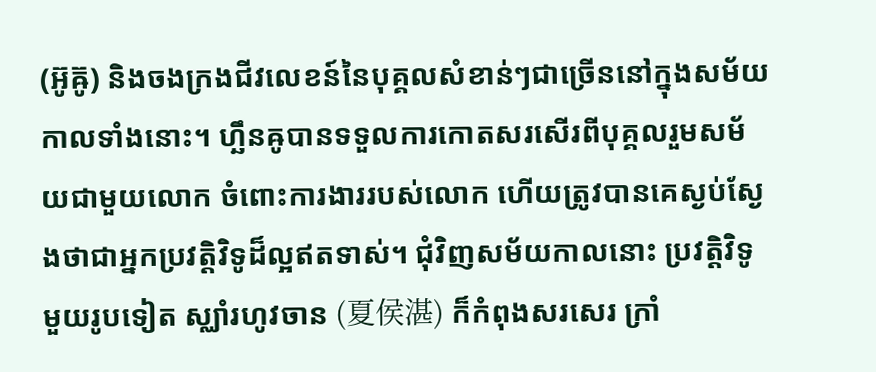(អ៊ូឝ៊ូ) និងចងក្រងជីវលេខន៍នៃបុគ្គលសំខាន់ៗជាច្រើននៅក្នុងសម័យកាលទាំងនោះ។ ហ្ឆឹនឝូបានទទួលការកោតសរសើរពីបុគ្គលរួមសម័យជាមួយលោក ចំពោះការងាររបស់លោក ហើយត្រូវបានគេស្ងប់ស្ងែងថាជាអ្នកប្រវត្តិវិទូដ៏ល្អឥតទាស់។ ជុំវិញសម័យកាលនោះ ប្រវត្តិវិទូមួយរូបទៀត ស្ឈាំរហូវចាន (夏侯湛) ក៏កំពុងសរសេរ ក្រាំ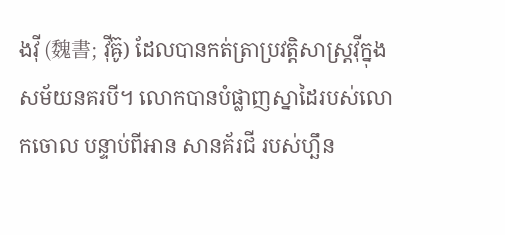ងវ៉ី (魏書; វ៉ីឝ៊ូ) ដែលបានកត់ត្រាប្រវត្តិសាស្ត្រវ៉ីក្នុងសម័យនគរបី។ លោកបានបំផ្លាញស្នាដៃរបស់លោកចោល បន្ទាប់ពីអាន សានគ័រជី របស់ហ្ឆឹន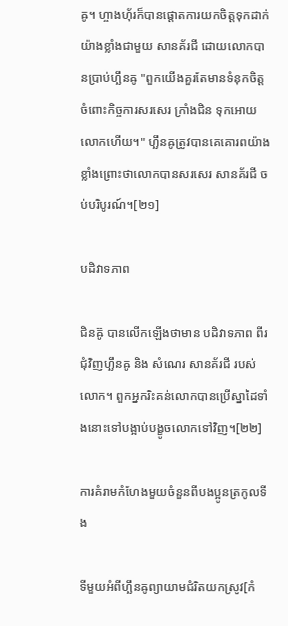ឝូ។ ហ្ចាងហ៊័រក៏បានផ្ដោតការយកចិត្តទុកដាក់យ៉ាងខ្លាំងជាមួយ សានគ័រជី ដោយលោកបានប្រាប់ហ្ឆឹនឝូ "ពួកយើងគួរតែមានទំនុកចិត្តចំពោះកិច្ចការសរសេរ ក្រាំងជិន ទុកអោយលោកហើយ។" ហ្ឆឹនឝូត្រូវបានគេគោរពយ៉ាងខ្លាំងព្រោះថាលោកបានសរសេរ សានគ័រជី ចប់បរិបូរណ៍។[២១]

បដិវាទភាព

ជិនឝ៊ូ បានលើកឡើងថាមាន បដិវាទភាព ពីរជុំវិញហ្ឆឹនឝូ និង សំណេរ សានគ័រជី របស់លោក។ ពួកអ្នករិះគន់លោកបានប្រើស្នាដៃទាំងនោះទៅបង្អាប់បង្ខូចលោកទៅវិញ។[២២]

ការគំរាមកំហែងមួយចំនួនពីបងប្អូនត្រកូលទីង

ទីមួយអំពីហ្ឆឹនឝូព្យាយាមជំរិតយកស្រូវ[កំ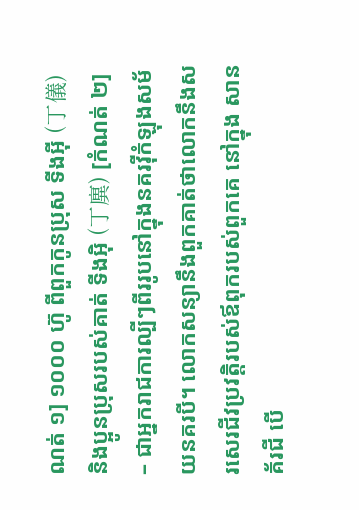ណត់ ១] ១០០០ ហ៊ូ ពីពួកកូនប្រុស ទីងអ៊ី (丁儀) និងប្អូនប្រុសរបស់គាត់ ទីងអ៊ិ (丁廙) [កំណត់ ២] – ជាអ្នករាជការល្បីៗពីររូបនៅក្នុងនគរវ៉ីកំឡុងសម័យនគរបី។ លោកសន្យានឹងពួកគាត់ថាលោកនឹងសរសេរជីវប្រវត្តិរបស់ឪពុករបស់ពួកគេ នៅក្នុង សានគ័រជី បើ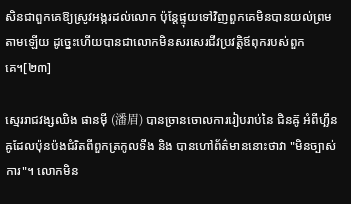សិនជាពួកគេឱ្យស្រូវអង្ករដល់លោក ប៉ុន្តែផ្ទុយទៅវិញពួកគេមិនបានយល់ព្រមតាមឡើយ ដូច្នេះហើយបានជាលោកមិនសរសេរជីវប្រវត្តិឪពុករបស់ពួកគេ។[២៣]

ស្មេររាជវង្សឈិង ផានម៉ី (潘眉) បានច្រានចោលការរៀបរាប់នៃ ជិនឝ៊ូ អំពីហ្ឆឹនឝូដែលប៉ុនប៉ងជំរិតពីពួកត្រកូលទីង និង បានហៅព័ត៌មាននោះថាវា "មិនច្បាស់ការ"។ លោកមិន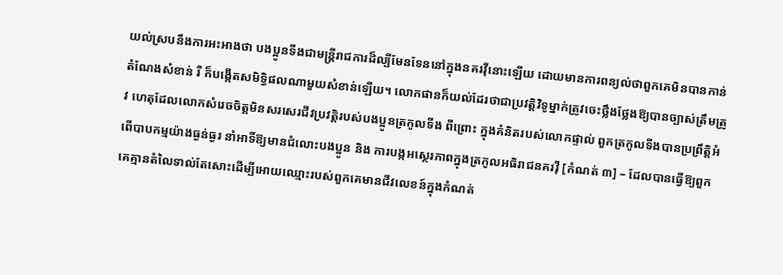យល់ស្របនឹងការអះអាងថា បងប្អូនទីងជាមន្ត្រីរាជការដ៏ល្បីមែនទែននៅក្នុងនគរវ៉ីនោះឡើយ ដោយមានការពន្យល់ថាពួកគេមិនបានកាន់តំណែងសំខាន់ រឺ ក៏បង្កើតសមិទ្ធិផលណាមួយសំខាន់ឡើយ។ លោកផានក៏យល់ដែរថាជាប្រវត្តិវិទូម្នាក់ត្រូវចេះថ្លឹងថ្លែងឱ្យបានច្បាស់ត្រឹមត្រូវ ហេតុដែលលោកសំរេចចិត្តមិនសរសេរជីវប្រវត្តិរបស់បងប្អូនត្រកូលទីង ពីព្រោះ ក្នុងគំនិតរបស់លោកផ្ទាល់ ពួកត្រកូលទីងបានប្រព្រឹត្តិអំពើបាបកម្មយ៉ាងធ្ងន់ធ្ងរ នាំអាទិ៍ឱ្យមានជំលោះបងប្អូន និង ការបង្កអស្ថេរភាពក្នុងត្រកូលអធិរាជនគរវ៉ី [កំណត់ ៣] – ដែលបានធ្វើឱ្យពួកគេគ្មានតំលៃទាល់តែសោះដើម្បីអោយឈ្មោះរបស់ពួកគេមានជីវលេខន៍ក្នុងកំណត់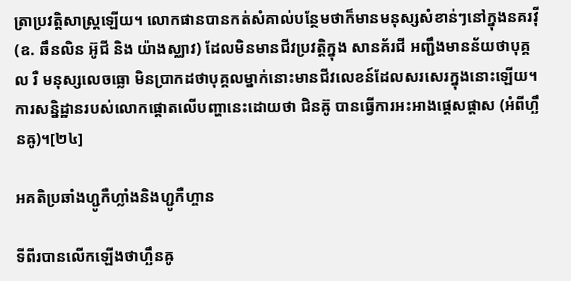ត្រាប្រវត្តិសាស្ត្រឡើយ។ លោកផានបានកត់សំគាល់បន្ថែមថាក៏មានមនុស្សសំខាន់ៗនៅក្នុងនគរវ៉ី (ឧ. ឆឹនលិន អ៊ូជី និង យ៉ាងស្ឈាវ) ដែលមិនមានជីវប្រវត្តិក្នុង សានគ័រជី អញ្ជឹងមានន័យថាបុគ្គល រឺ មនុស្សលេចធ្លោ មិនប្រាកដថាបុគ្គលម្នាក់នោះមានជីវលេខន៍ដែលសរសេរក្នុងនោះឡើយ។ ការសន្និដ្ឋានរបស់លោកផ្ដោតលើបញ្ហានេះដោយថា ជិនឝ៊ូ បានធ្វើការអះអាងផ្ដេសផ្ដាស (អំពីហ្ឆឹនឝូ)។[២៤]

អគតិប្រឆាំងហ្ជូកឺហ្លាំងនិងហ្ជូកឺហ្ចាន

ទីពីរបានលើកឡើងថាហ្ឆឹនឝូ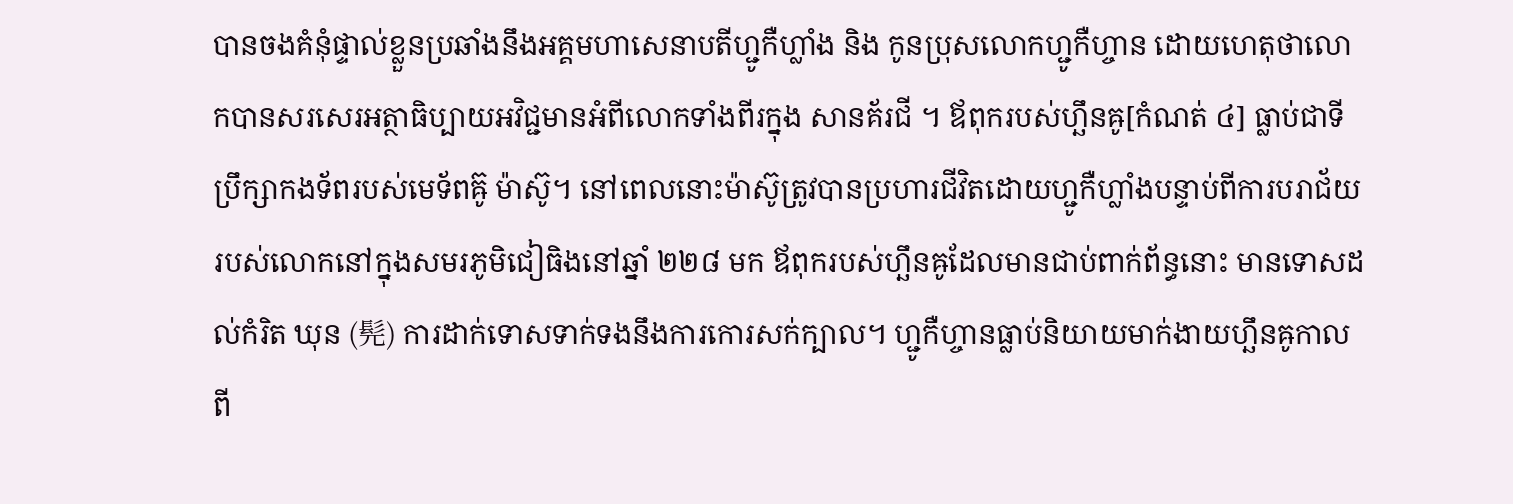បានចងគំនុំផ្ទាល់ខ្លួនប្រឆាំងនឹងអគ្គមហាសេនាបតីហ្ជូកឺហ្លាំង និង កូនប្រុសលោកហ្ជូកឺហ្ចាន ដោយហេតុថាលោកបានសរសេរអត្ថាធិប្បាយអវិជ្ជមានអំពីលោកទាំងពីរក្នុង សានគ័រជី ។ ឪពុករបស់ហ្ឆឹនឝូ[កំណត់ ៤] ធ្លាប់ជាទីប្រឹក្សាកងទ័ពរបស់មេទ័ពឝ៊ូ ម៉ាស៊ូ។ នៅពេលនោះម៉ាស៊ូត្រូវបានប្រហារជីវិតដោយហ្ជូកឺហ្លាំងបន្ទាប់ពីការបរាជ័យរបស់លោកនៅក្នុងសមរភូមិជៀធិងនៅឆ្នាំ ២២៨ មក ឪពុករបស់ហ្ឆឹនឝូដែលមានជាប់ពាក់ព័ន្ធនោះ មានទោសដល់កំរិត ឃុន (髡) ការដាក់ទោសទាក់ទងនឹងការកោរសក់ក្បាល។ ហ្ជូកឺហ្ចានធ្លាប់និយាយមាក់ងាយហ្ឆឹនឝូកាលពី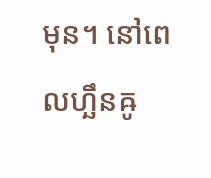មុន។ នៅពេលហ្ឆឹនឝូ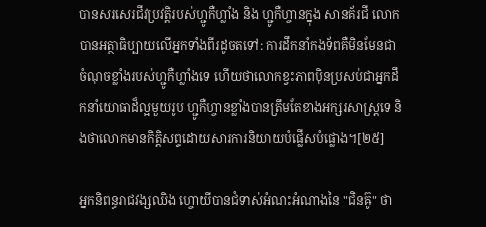បានសរសេរជីវប្រវត្តិរបស់ហ្ជូកឺហ្លាំង និង ហ្ជូកឺហ្ចានក្នុង សានគ័រជី លោកបានអត្ថាធិប្បាយលើអ្នកទាំងពីរដូចតទៅ: ការដឹកនាំកងទ័ពគឺមិនមែនជាចំណុចខ្លាំងរបស់ហ្ជូកឺហ្លាំងទេ ហើយថាលោកខ្វះភាពប៉ិនប្រសប់ជាអ្នកដឹកនាំយោធាដ៏ល្អមួយរូប ហ្ជូកឺហ្ចានខ្លាំងបានត្រឹមតែខាងអក្សរសាស្ត្រទេ និងថាលោកមានកិត្តិសព្ទដោយសារការនិយាយបំផ្លើសបំផ្លោង។[២៥]

អ្នកនិពន្ធរាជវង្សឈិង ហ្ចោយីបានជំទាស់អំណះអំណាងនៃ "ជិនឝ៊ូ" ថា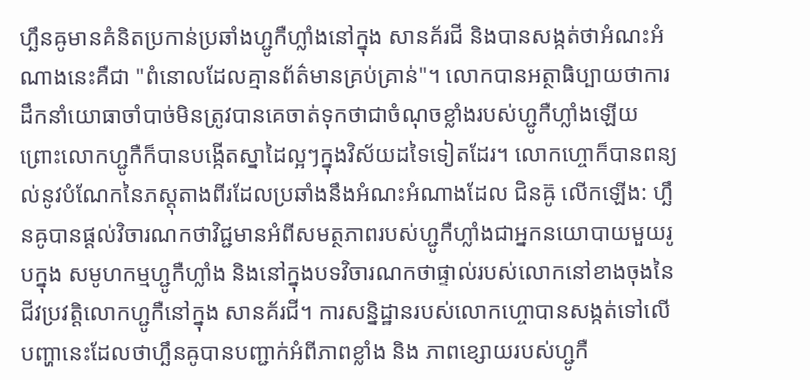ហ្ឆឹនឝូមានគំនិតប្រកាន់ប្រឆាំងហ្ជូកឺហ្លាំងនៅក្នុង សានគ័រជី និងបានសង្កត់ថាអំណះអំណាងនេះគឺជា "ពំនោលដែលគ្មានព័ត៌មានគ្រប់គ្រាន់"។ លោកបានអត្ថាធិប្បាយថាការដឹកនាំយោធាចាំបាច់មិនត្រូវបានគេចាត់ទុកថាជាចំណុចខ្លាំងរបស់ហ្ជូកឺហ្លាំងឡើយព្រោះលោកហ្ជូកឺក៏បានបង្កើតស្នាដៃល្អៗក្នុងវិស័យដទៃទៀតដែរ។ លោកហ្ចោក៏បានពន្យល់នូវបំណែកនៃភស្តុតាងពីរដែលប្រឆាំងនឹងអំណះអំណាងដែល ជិនឝ៊ូ លើកឡើង: ហ្ឆឹនឝូបានផ្ដល់វិចារណកថាវិជ្ជមានអំពីសមត្ថភាពរបស់ហ្ជូកឺហ្លាំងជាអ្នកនយោបាយមួយរូបក្នុង សមូហកម្មហ្ជូកឺហ្លាំង និងនៅក្នុងបទវិចារណកថាផ្ទាល់របស់លោកនៅខាងចុងនៃជីវប្រវត្តិលោកហ្ជូកឺនៅក្នុង សានគ័រជី។ ការសន្និដ្ឋានរបស់លោកហ្ចោបានសង្កត់ទៅលើបញ្ហានេះដែលថាហ្ឆឹនឝូបានបញ្ជាក់អំពីភាពខ្លាំង និង ភាពខ្សោយរបស់ហ្ជូកឺ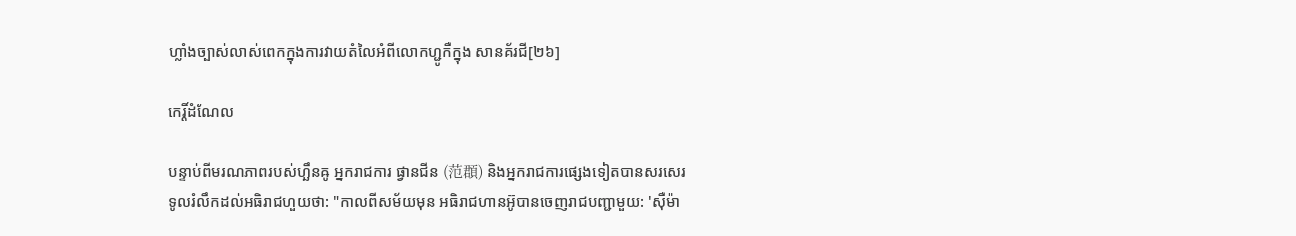ហ្លាំងច្បាស់លាស់ពេកក្នុងការវាយតំលៃអំពីលោកហ្ជូកឺក្នុង សានគ័រជី[២៦]

កេរ្តិ៍ដំណែល

បន្ទាប់ពីមរណភាពរបស់ហ្ឆឹនឝូ អ្នករាជការ ផ្វានជីន (范頵) និងអ្នករាជការផ្សេងទៀតបានសរសេរទូលរំលឹកដល់អធិរាជហួយថា: "កាលពីសម័យមុន អធិរាជហានអ៊ូបានចេញរាជបញ្ជាមួយ: 'ស៊ឺម៉ា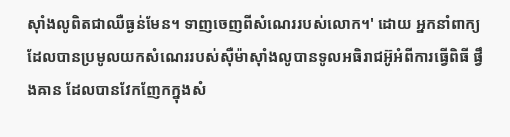ស៊ាំងលូពិតជាឈឺធ្ងន់មែន។ ទាញចេញពីសំណេររបស់លោក។' ដោយ អ្នកនាំពាក្យដែលបានប្រមូលយកសំណេររបស់ស៊ឺម៉ាស៊ាំងលូបានទូលអធិរាជអ៊ូអំពីការធ្វើពិធី ផ្វឹងឝាន ដែលបានវែកញែកក្នុងសំ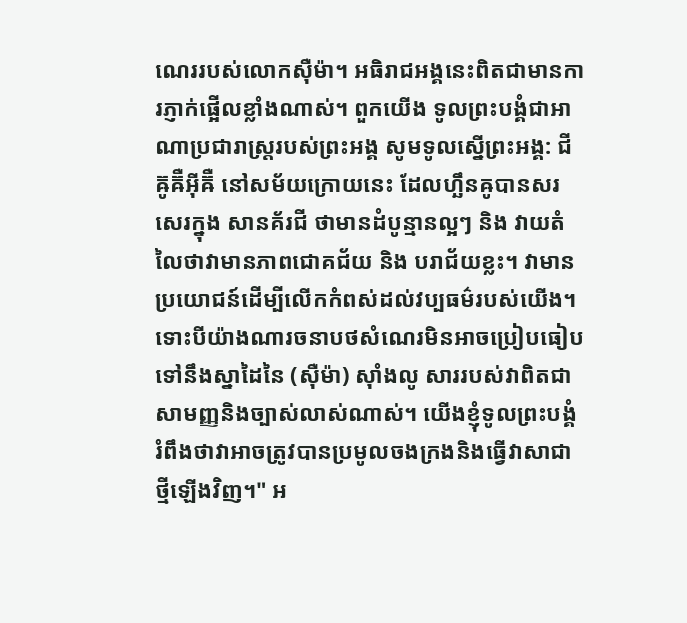ណេររបស់លោកស៊ឺម៉ា។ អធិរាជអង្គនេះពិតជាមានការភ្ញាក់ផ្អើលខ្លាំងណាស់។ ពួកយើង ទូលព្រះបង្គំជាអាណាប្រជារាស្ត្ររបស់ព្រះអង្គ សូមទូលស្នើព្រះអង្គ: ជីឝ៊ូឝ៊ឺអ៊ីឝ៊ឺ នៅសម័យក្រោយនេះ ដែលហ្ឆឹនឝូបានសរសេរក្នុង សានគ័រជី ថាមានដំបូន្មានល្អៗ និង វាយតំលៃថាវាមានភាពជោគជ័យ និង បរាជ័យខ្លះ។ វាមានប្រយោជន៍ដើម្បីលើកកំពស់ដល់វប្បធម៌របស់យើង។ ទោះបីយ៉ាងណារចនាបថសំណេរមិនអាចប្រៀបធៀបទៅនឹងស្នាដៃនៃ (ស៊ឺម៉ា) ស៊ាំងលូ សាររបស់វាពិតជាសាមញ្ញនិងច្បាស់លាស់ណាស់។ យើងខ្ញុំទូលព្រះបង្គំ រំពឹងថាវាអាចត្រូវបានប្រមូលចងក្រងនិងធ្វើវាសាជាថ្មីឡើងវិញ។" អ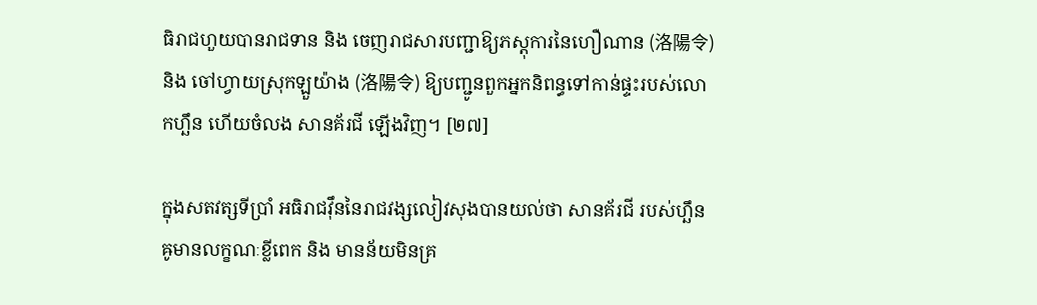ធិរាជហួយបានរាជទាន និង ចេញរាជសារបញ្ជាឱ្យភស្តុការនៃហឿណាន (洛陽令) និង ចៅហ្វាយស្រុកឡួយ៉ាង (洛陽令) ឱ្យបញ្ជូនពួកអ្នកនិពន្ធទៅកាន់ផ្ទះរបស់លោកហ្ឆឹន ហើយចំលង សានគ័រជី ឡើងវិញ។ [២៧]

ក្នុងសតវត្សទីប្រាំ អធិរាជវ៉ឹននៃរាជវង្សលៀវសុងបានយល់ថា សានគ័រជី របស់ហ្ឆឹនឝូមានលក្ខណៈខ្លីពេក និង មានន័យមិនគ្រ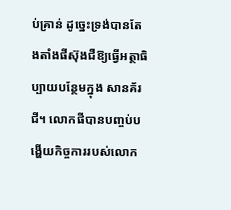ប់គ្រាន់ ដូច្នេះទ្រង់បានតែងតាំងផីស៊ុងជឺឱ្យធ្វើអត្ថាធិប្បាយបន្ថែមក្នុង សានគ័រជី។ លោកផីបានបញ្ចប់បង្ហើយកិច្ចការរបស់លោក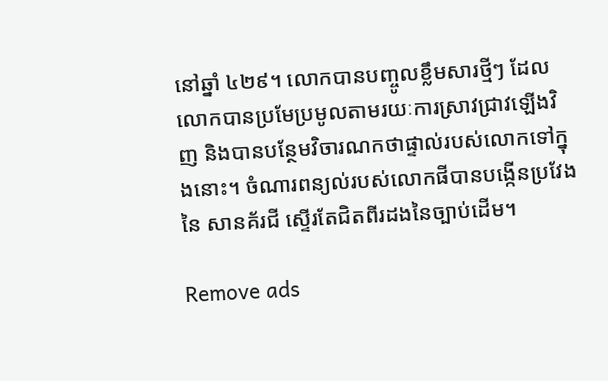នៅឆ្នាំ ៤២៩។ លោកបានបញ្ចូលខ្លឹមសារថ្មីៗ ដែលលោកបានប្រមែប្រមូលតាមរយៈការស្រាវជ្រាវឡើងវិញ និងបានបន្ថែមវិចារណកថាផ្ទាល់របស់លោកទៅក្នុងនោះ។ ចំណារពន្យល់របស់លោកផីបានបង្កើនប្រវែងនៃ សានគ័រជី ស្ទើរតែជិតពីរដងនៃច្បាប់ដើម។

Remove ads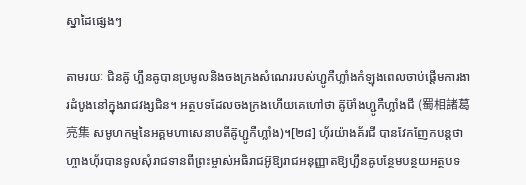ស្នាដៃផ្សេងៗ

តាមរយៈ ជិនឝ៊ូ ហ្ឆឹនឝូបានប្រមូលនិងចងក្រងសំណេររបស់ហ្ជូកឺហ្លាំងកំឡុងពេលចាប់ផ្ដើមការងារដំបូងនៅក្នុងរាជវង្សជិន។ អត្ថបទដែលចងក្រងហើយគេហៅថា ឝ៊ូឞ៊ាំងហ្ជូកឺហ្លាំងជី (蜀相諸葛亮集 សមូហកម្មនៃអគ្គមហាសេនាបតីឝ៊ូហ្ជូកឺហ្លាំង)។[២៨] ហ៊័រយ៉ាងគ័រជី បានវែកញែកបន្តថា ហ្ចាងហ៊័របានទូលសុំរាជទានពីព្រះម្ចាស់អធិរាជអ៊ូឱ្យរាជអនុញ្ញាតឱ្យហ្ឆឹនឝូបន្ថែមបន្ថយអត្ថបទ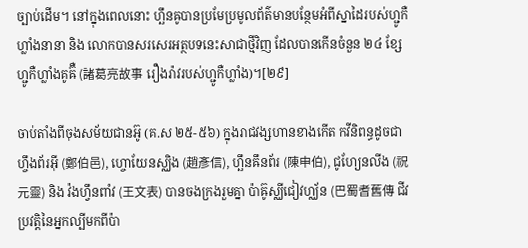ច្បាប់ដើម។ នៅក្នុងពេលនោះ ហ្ឆឹនឝូបានប្រមែប្រមូលព័ត៌មានបន្ថែមអំពីស្នាដៃរបស់ហ្ជូកឺហ្លាំងនានា និង លោកបានសរសេរអត្ថបទនេះសាជាថ្មីវិញ ដែលបានកើនចំនួន ២៤ ខ្សែ ហ្ជូកឺហ្លាំងគូឝ៊ឺ (諸葛亮故事 រឿងរ៉ាវរបស់ហ្ជូកឺហ្លាំង)។[២៩]

ចាប់តាំងពីចុងសម័យជានអ៊ូ (គ.ស ២៥-៥៦) ក្នុងរាជវង្សហានខាងកើត កវីនិពន្ធដូចជា ហ្ចឹងព័រអ៊ី (鄭伯邑), ហ្ចោយែនស្ឈិង (趙彥信), ហ្ឆឹនឝឹនព័រ (陳申伯), ជូហ្យែនលីង (祝元靈) និង វ៉ងហ្វឹនពាំវ (王文表) បានចងក្រងរួមគ្នា ប៉ាឝ៊ូស្ឈីជៀវហ្ឈ័ន (巴蜀耆舊傳 ជីវប្រវត្តិនៃអ្នកល្បីមកពីប៉ា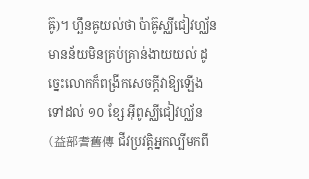ឝ៊ូ)។ ហ្ឆឹនឝូយល់ថា ប៉ាឝ៊ូស្ឈីជៀវហ្ឈ័ន មានន័យមិនគ្រប់គ្រាន់ងាយយល់ ដូច្នេះលោកក៏ពង្រីកសេចក្ដីវាឱ្យឡើងទៅដល់ ១០ ខ្សែ អ៊ីពូស្ឈីជៀវហ្ឈ័ន (益部耆舊傳 ជីវប្រវត្តិអ្នកល្បីមកពី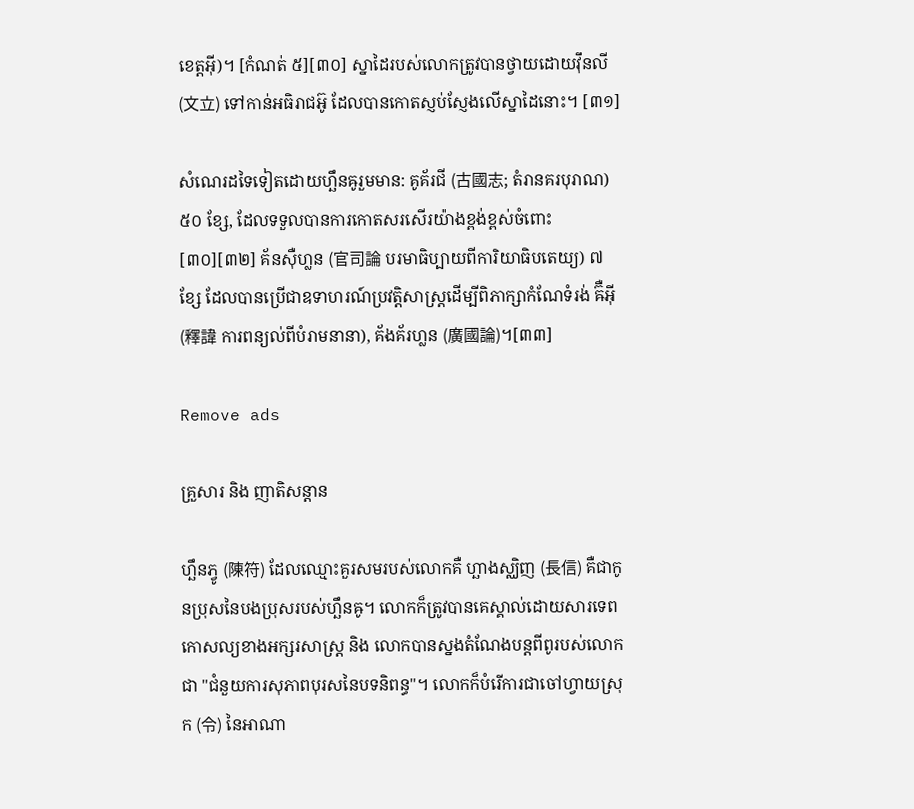ខេត្តអ៊ី)។ [កំណត់ ៥][៣០] ស្នាដៃរបស់លោកត្រូវបានថ្វាយដោយវ៉ឹនលី (文立) ទៅកាន់អធិរាជអ៊ូ ដែលបានកោតស្ញប់ស្ញែងលើស្នាដៃនោះ។ [៣១]

សំណេរដទៃទៀតដោយហ្ឆឹនឝូរួមមាន: គូគ័រជី (古國志; តំរានគរបុរាណ) ៥០ ខ្សែ, ដែលទទួលបានការកោតសរសើរយ៉ាងខ្ពង់ខ្ពស់ចំពោះ [៣០][៣២] គ័នស៊ឺហ្លន (官司論 បរមាធិប្បាយពីការិយាធិបតេយ្យ) ៧ ខ្សែ ដែលបានប្រើជាឧទាហរណ៍ប្រវត្តិសាស្ត្រដើម្បីពិភាក្សាកំណែទំរង់ ឝ៊ឺអ៊ី (釋諱 ការពន្យល់ពីបំរាមនានា), គ័ងគ័រហ្លន (廣國論)។[៣៣]

Remove ads

គ្រួសារ និង ញាតិសន្តាន

ហ្ឆឹនភ្វូ (陳符) ដែលឈ្មោះគួរសមរបស់លោកគឺ ហ្ឆាងស្ឈិញ (長信) គឺជាកូនប្រុសនៃបងប្រុសរបស់ហ្ឆឹនឝូ។ លោកក៏ត្រូវបានគេស្គាល់ដោយសារទេពកោសល្យខាងអក្សរសាស្ត្រ និង លោកបានស្នងតំណែងបន្តពីពូរបស់លោកជា "ជំនួយការសុភាពបុរសនៃបទនិពន្ធ"។ លោកក៏បំរើការជាចៅហ្វាយស្រុក (令) នៃអាណា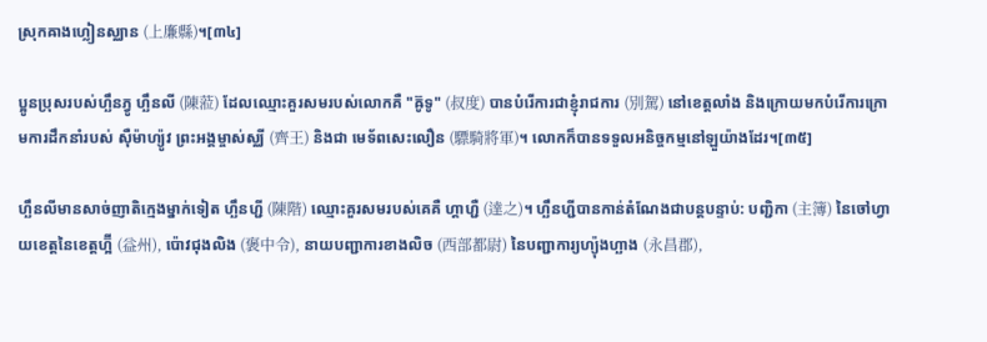ស្រុកឝាងហ្លៀនស្ឈាន (上廉縣)។[៣៤]

ប្អូនប្រុសរបស់ហ្ឆឹនភ្វូ ហ្ឆឹនលី (陳蒞) ដែលឈ្មោះគួរសមរបស់លោកគឺ "ឝ៊ូទូ" (叔度) បានបំរើការជាខ្ញុំរាជការ (別駕) នៅខេត្តលាំង និងក្រោយមកបំរើការក្រោមការដឹកនាំរបស់ ស៊ឺម៉ាហ្យ៉ូវ ព្រះអង្គម្ចាស់ស្ឈី (齊王) និងជា មេទ័ពសេះលឿន (驃騎將軍)។ លោកក៏បានទទួលអនិច្ចកម្មនៅឡួយ៉ាងដែរ។[៣៥]

ហ្ឆឹនលីមានសាច់ញាតិក្មេងម្នាក់ទៀត ហ្ឆឹនហ្ជី (陳階) ឈ្មោះគួរសមរបស់គេគឺ ហ្តាហ្ជឺ (達之)។ ហ្ឆឹនហ្ជីបានកាន់តំណែងជាបន្តបន្ទាប់: បញ្ជិកា (主簿) នៃចៅហ្វាយខេត្តនៃខេត្តហ្អ៊ី (益州), ប៉ោវជុងលិង (褒中令), នាយបញ្ជាការខាងលិច (西部都尉) នៃបញ្ជាការ្យហ្យ៉ុងហ្ឆាង (永昌郡),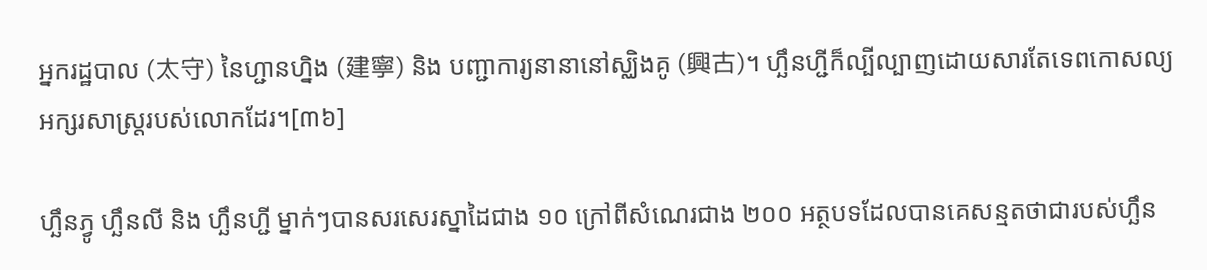អ្នករដ្ឋបាល (太守) នៃហ្ជានហ្និង (建寧) និង បញ្ជាការ្យនានានៅស្ឈិងគូ (興古)។ ហ្ឆឹនហ្ជីក៏ល្បីល្បាញដោយសារតែទេពកោសល្យអក្សរសាស្ត្ររបស់លោកដែរ។[៣៦]

ហ្ឆឹនភ្វូ ហ្ឆឹនលី និង ហ្ឆឹនហ្ជី ម្នាក់ៗបានសរសេរស្នាដៃជាង ១០ ក្រៅពីសំណេរជាង ២០០ អត្ថបទដែលបានគេសន្មតថាជារបស់ហ្ឆឹន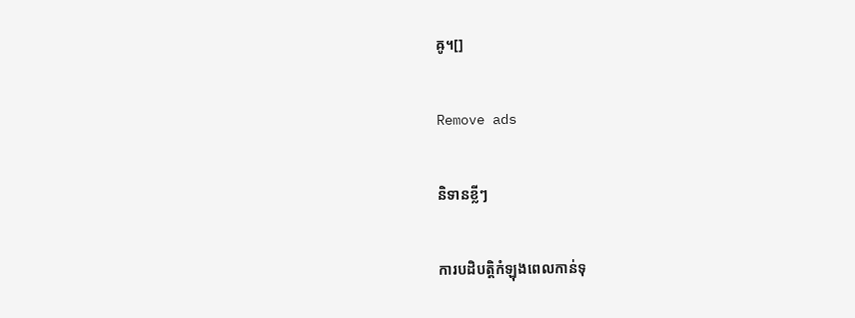ឝូ។[]

Remove ads

និទានខ្លីៗ

ការបដិបត្តិកំឡុងពេលកាន់ទុ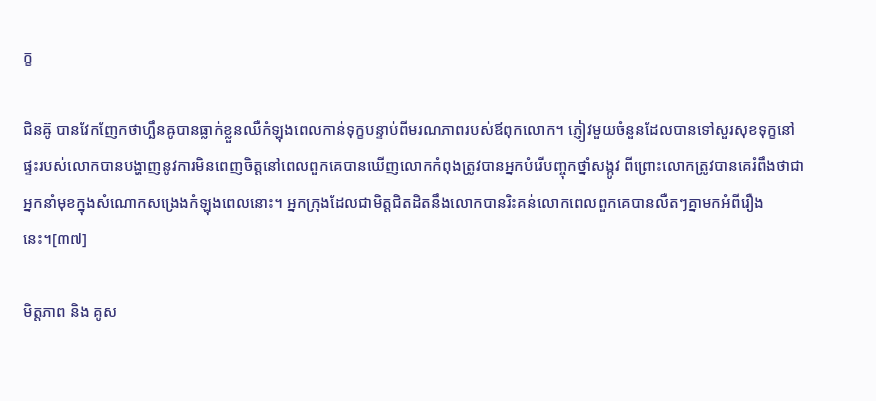ក្ខ

ជិនឝ៊ូ បានវែកញែកថាហ្ឆឹនឝូបានធ្លាក់ខ្លួនឈឺកំឡុងពេលកាន់ទុក្ខបន្ទាប់ពីមរណភាពរបស់ឪពុកលោក។ ភ្ញៀវមួយចំនួនដែលបានទៅសួរសុខទុក្ខនៅផ្ទះរបស់លោកបានបង្ហាញនូវការមិនពេញចិត្តនៅពេលពួកគេបានឃើញលោកកំពុងត្រូវបានអ្នកបំរើបញ្ចុកថ្នាំសង្កូវ ពីព្រោះលោកត្រូវបានគេរំពឹងថាជាអ្នកនាំមុខក្នុងសំណោកសង្រេងកំឡុងពេលនោះ។ អ្នកក្រុងដែលជាមិត្តជិតដិតនឹងលោកបានរិះគន់លោកពេលពួកគេបានលឺតៗគ្នាមកអំពីរឿងនេះ។[៣៧]

មិត្តភាព និង គូស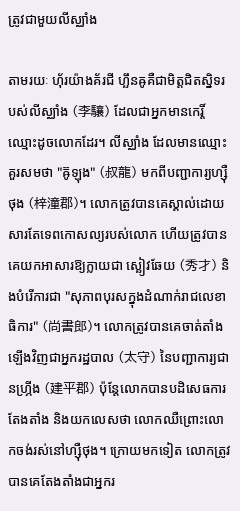ត្រូវជាមួយលីស្ឈាំង

តាមរយៈ ហ៊័រយ៉ាងគ័រជី ហ្ឆឹនឝូគឺជាមិត្តជិតស្និទរបស់លីស្ឈាំង (李驤) ដែលជាអ្នកមានកេរ្តិ៍ឈ្មោះដូចលោកដែរ។ លីស្ឈាំង ដែលមានឈ្មោះគួរសមថា "ឝ៊ូឡុង" (叔龍) មកពីបញ្ជាការ្យហ្ស៊ឺថុង (梓潼郡)។ លោកត្រូវបានគេស្គាល់ដោយសារតែទេពកោសល្យរបស់លោក ហើយត្រូវបានគេយកអាសារឱ្យក្លាយជា ស្ឆៀវឆែយ (秀才) និងបំរើការជា "សុភាពបុរសក្នុងដំណាក់រាជលេខាធិការ" (尚書郎)។ លោកត្រូវបានគេចាត់តាំងឡើងវិញជាអ្នករដ្ឋបាល (太守) នៃបញ្ជាការ្យជានហ្ភ្រីង (建平郡) ប៉ុន្តែលោកបានបដិសេធការតែងតាំង និងយកលេសថា លោកឈឺព្រោះលោកចង់រស់នៅហ្ស៊ឺថុង។ ក្រោយមកទៀត លោកត្រូវបានគេតែងតាំងជាអ្នករ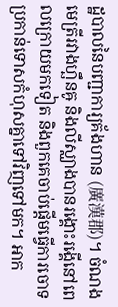ដ្ឋបាលនៃបញ្ជាការ្យគ័ងហាន (廣漢郡)។ ចំណងមេត្រីរវាងហ្ឆឹនឝូ និងលីស្ឈាងបានរង្គោះរង្គើនៅពេលក្រោយមកទៀត និងពួកគេចាប់ផ្ដើមធ្វើការចោទប្រកាន់ទោសកំហុសគ្នាទៅវិញទៅមក។ អាក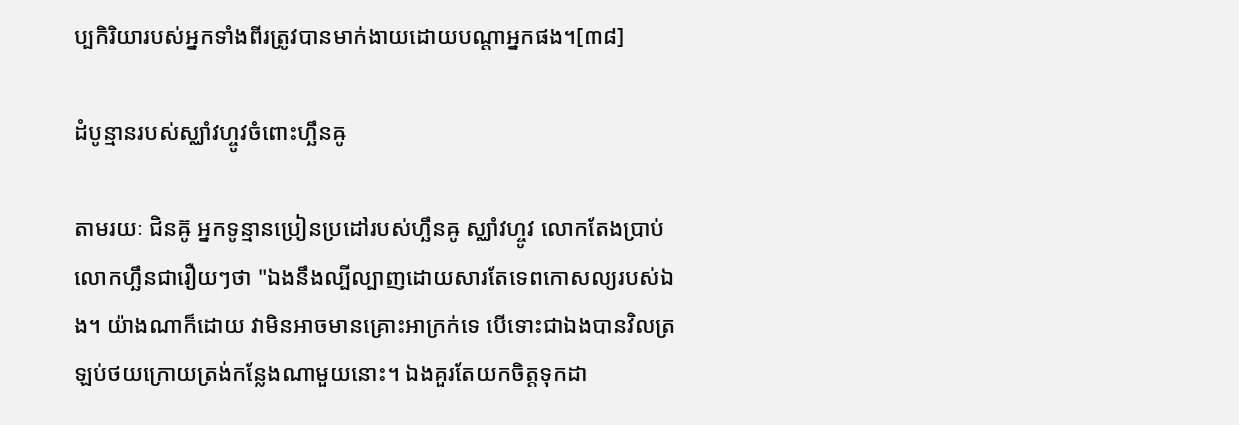ប្បកិរិយារបស់អ្នកទាំងពីរត្រូវបានមាក់ងាយដោយបណ្ដាអ្នកផង។[៣៨]

ដំបូន្មានរបស់ស្ឈាំវហ្ចូវចំពោះហ្ឆឹនឝូ

តាមរយៈ ជិនឝ៊ូ អ្នកទូន្មានប្រៀនប្រដៅរបស់ហ្ឆឹនឝូ ស្ឈាំវហ្ចូវ លោកតែងប្រាប់លោកហ្ឆឹនជារឿយៗថា "ឯងនឹងល្បីល្បាញដោយសារតែទេពកោសល្យរបស់ឯង។ យ៉ាងណាក៏ដោយ វាមិនអាចមានគ្រោះអាក្រក់ទេ បើទោះជាឯងបានវិលត្រឡប់ថយក្រោយត្រង់កន្លែងណាមួយនោះ។ ឯងគួរតែយកចិត្តទុកដា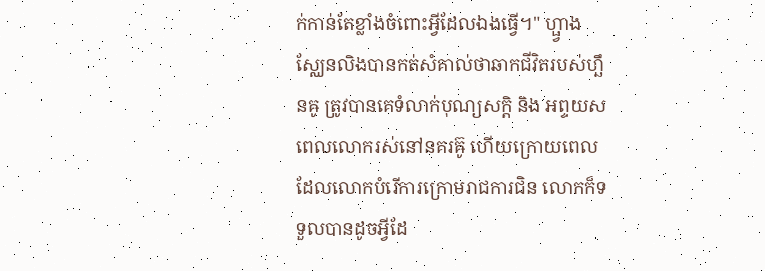ក់កាន់តែខ្លាំងចំពោះអ្វីដែលឯងធ្វើ។" ហ្ផ្វាងស្ឈែនលិងបានកត់សំគាល់ថាឆាកជីវិតរបស់ហ្ឆឹនឝូ ត្រូវបានគេទំលាក់បុណ្យសក្ដិ និង អព្ទយសពេលលោករស់នៅនគរឝ៊ូ ហើយក្រោយពេលដែលលោកបំរើការក្រោមរាជការជិន លោកក៏ទទួលបានដូចអ្វីដែ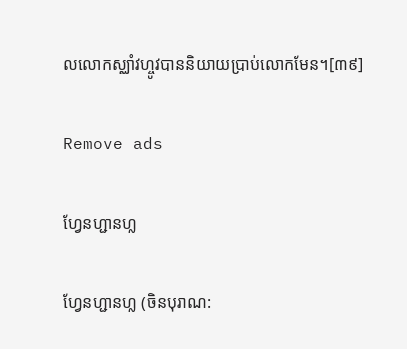លលោកស្ឈាំវហ្ចូវបាននិយាយប្រាប់លោកមែន។[៣៩]

Remove ads

ហ្វែនហ្ជានហ្ល

ហ្វែនហ្ជានហ្ល (ចិនបុរាណ: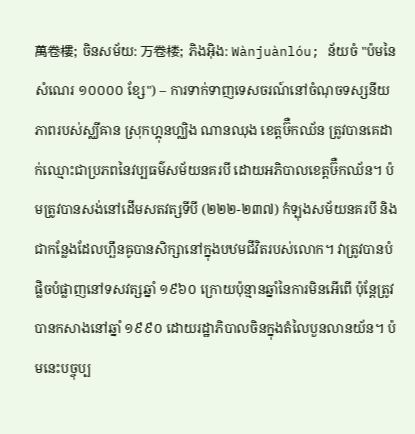萬卷樓; ចិនសម័យ: 万卷楼; ភិងអ៊ិង: Wànjuànlóu; ន័យចំ "ប៉មនៃសំណេរ ១០០០០ ខ្សែ") – ការទាក់ទាញទេសចរណ៍នៅចំណុចទស្សនីយភាពរបស់ស្ឈីឝាន ស្រុកហ្ឝុនហ្ឈិង ណានឈុង ខេត្តឞ៊ឺកឈ័ន ត្រូវបានគេដាក់ឈ្មោះជាប្រភពនៃវប្បធម៌សម័យនគរបី ដោយអភិបាលខេត្តឞ៊ឺកឈ័ន។ ប៉មត្រូវបានសង់នៅដើមសតវត្សទីបី (២២២-២៣៧) កំឡុងសម័យនគរបី និងជាកន្លែងដែលហ្ឆឹនឝូបានសិក្សានៅក្នុងបឋមជីវិតរបស់លោក។ វាត្រូវបានបំផ្លិចបំផ្លាញនៅទសវត្សឆ្នាំ ១៩៦០ ក្រោយប៉ុន្មានឆ្នាំនៃការមិនអើពើ ប៉ុន្តែត្រូវបានកសាងនៅឆ្នាំ ១៩៩០ ដោយរដ្ឋាភិបាលចិនក្នុងតំលៃបួនលានយ័ន។ ប៉មនេះបច្ចុប្ប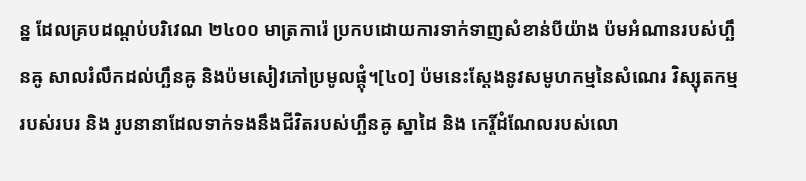ន្ន ដែលគ្របដណ្ដប់បរិវេណ ២៤០០ មាត្រការ៉េ ប្រកបដោយការទាក់ទាញសំខាន់បីយ៉ាង ប៉មអំណានរបស់ហ្ឆឹនឝូ សាលរំលឹកដល់ហ្ឆឹនឝូ និងប៉មសៀវភៅប្រមូលផ្ដុំ។[៤០] ប៉មនេះស្ដែងនូវសមូហកម្មនៃសំណេរ វិស្សុតកម្ម របស់របរ និង រូបនានាដែលទាក់ទងនឹងជីវិតរបស់ហ្ឆឹនឝូ ស្នាដៃ និង កេរ្តិ៍ដំណែលរបស់លោ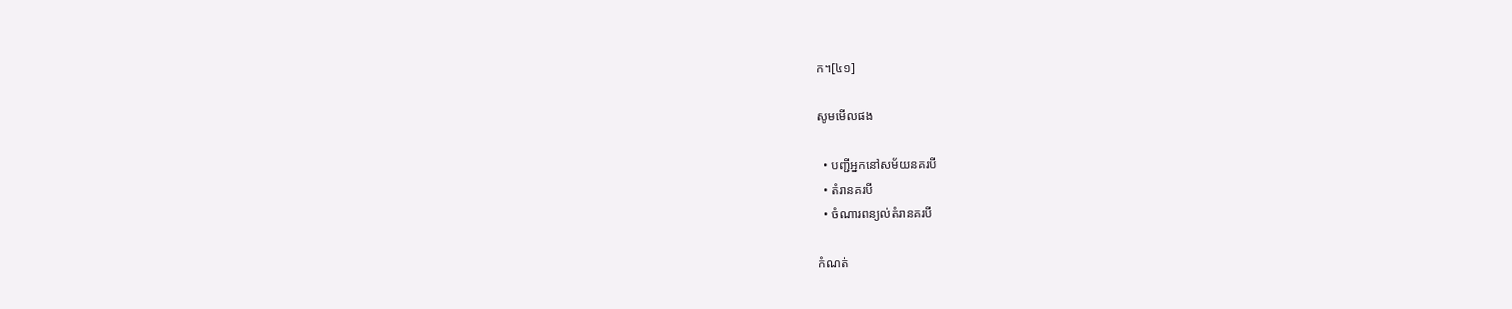ក។[៤១]

សូមមើលផង

  • បញ្ជីអ្នកនៅសម័យនគរបី
  • តំរានគរបី
  • ចំណារពន្យល់តំរានគរបី

កំណត់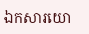ឯកសារយោ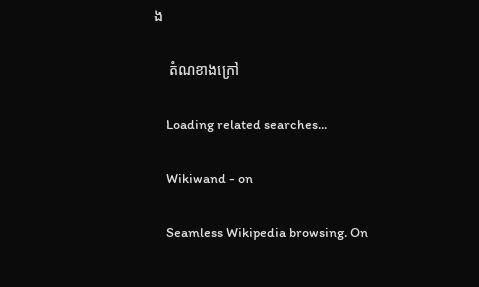ង

    តំណខាងក្រៅ

    Loading related searches...

    Wikiwand - on

    Seamless Wikipedia browsing. On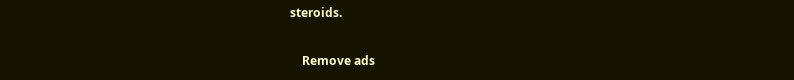steroids.

    Remove ads